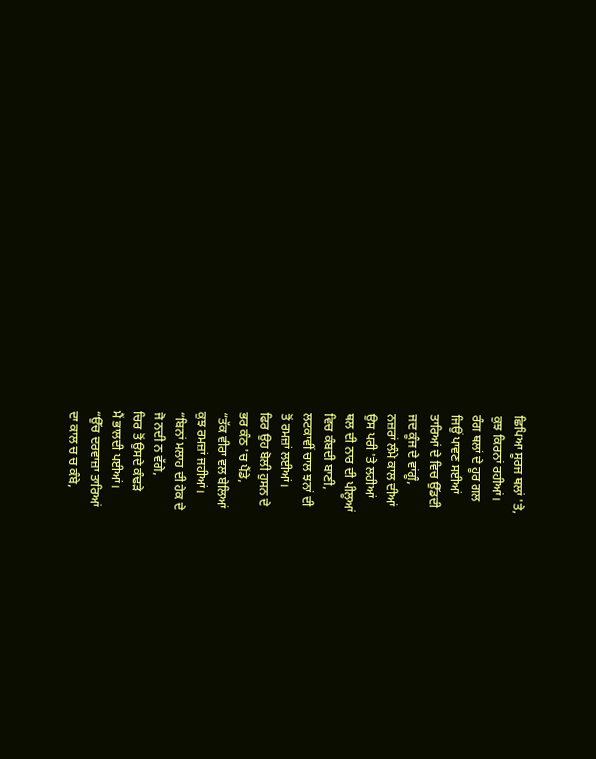ਛਿਪਿਆ ਸੂਰਜ ਥਲਾਂ 'ਤੇ,
ਕੁਝ ਕਿਰਨਾਂ ਰਹੀਆਂ।
ਰੰਗ ਥਲਾਂ ਦੇ ਹੂਰ ਗਲ
ਜਿਉਂ ਪਾਵਣ ਸਈਆਂ
ਤਾਰਿਆਂ ਦੇ ਵਿਚ ਉੱਡਦੀ
ਜਦ ਕੂੰਜ ਦੇ ਵਾਂਗੂੰ,
ਨਜ਼ਰਾਂ ਲੰਮੇ ਕਾਲ ਦੀਆਂ
ਉਸ ਪਰੀ 'ਤੇ ਲਹੀਆਂ
ਥਲ ਦੀ ਨਾਰ ਦੀ ਪੀਲੂਆਂ
ਵਿਚ ਕੰਬਦੀ ਬਾਣੀ,
ਲਟਕਾਵੀਂ ਚਾਲ ਝਨਾਂ ਦੀ
ਤੋਂ ਰਮਜ਼ਾਂ ਲਈਆਂ।
ਫਿਰ ਉਹ ਬੋਲੀ ਹੁਸਨ ਦੇ
ਭਰ ਕੰਠ 'ਚ ਪੈਂਡੇ,
“ਤੱਕ ਵੀਰਾ ਵਲ ਬੇਲਿਆਂ
ਕੁਝ ਰਮਜ਼ਾਂ ਜਹੀਆਂ।
“ਬਿਨਾਂ ਮਲਾਹ ਦੀ ਹੇਕ ਦੇ
ਜੋ ਨਦੀ ਨ ਵੱਗੇ,
ਚਿਰ ਤੋਂ ਉਸਦੇ ਕੰਢੜੇ
ਮੈਂ ਭਾਲਦੀ ਪਈਆਂ।
“ਉੱਚ ਦਰਵਾਜ਼ਾ ਤਾਰਿਆਂ
ਦਾ ਕਾਲ ਚ ਚ ਕੰਬੇ,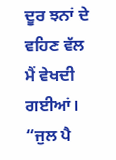ਦੂਰ ਝਨਾਂ ਦੇ ਵਹਿਣ ਵੱਲ
ਮੈਂ ਵੇਖਦੀ ਗਈਆਂ।
“ਜੁਲ ਪੈ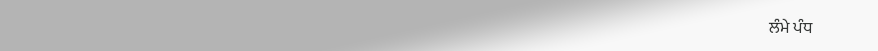ਲੰਮੇ ਪੰਧ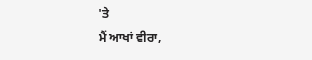'ਤੇ
ਮੈਂ ਆਖਾਂ ਵੀਰਾ,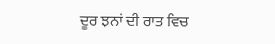ਦੂਰ ਝਨਾਂ ਦੀ ਰਾਤ ਵਿਚ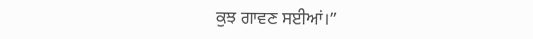ਕੁਝ ਗਾਵਣ ਸਈਆਂ।”